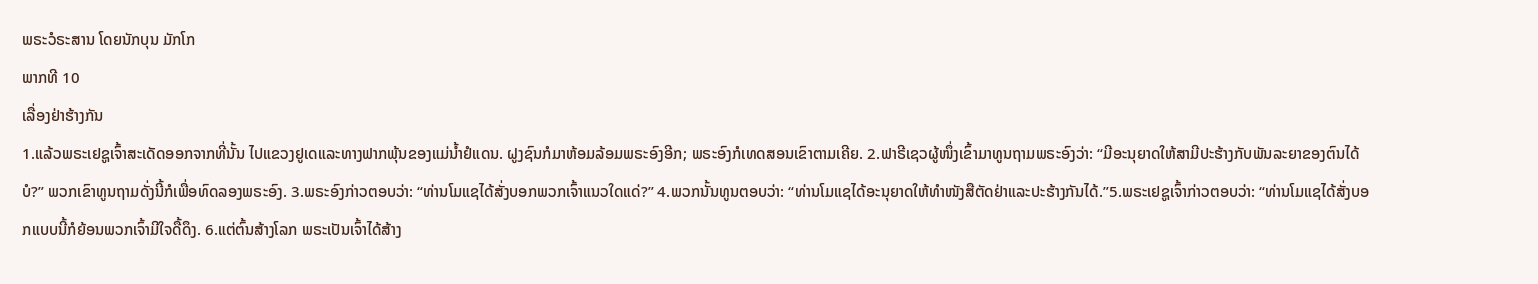ພຣະວໍຣະສານ ໂດຍນັກບຸນ ມັກໂກ
ພາກທີ 10
ເລື່ອງຢ່າຮ້າງກັນ
1.ແລ້ວພຣະເຢຊູເຈົ້າສະເດັດອອກຈາກທີ່ນັ້ນ ໄປແຂວງຢູເດແລະທາງຟາກພຸ້ນຂອງແມ່ນ້ຳຢໍແດນ. ຝູງຊົນກໍມາຫ້ອມລ້ອມພຣະອົງອີກ; ພຣະອົງກໍເທດສອນເຂົາຕາມເຄີຍ. 2.ຟາຣີເຊວຜູ້ໜຶ່ງເຂົ້າມາທູນຖາມພຣະອົງວ່າ: “ມີອະນຸຍາດໃຫ້ສາມີປະຮ້າງກັບພັນລະຍາຂອງຕົນໄດ້ບໍ?” ພວກເຂົາທູນຖາມດັ່ງນີ້ກໍເພື່ອທົດລອງພຣະອົງ. 3.ພຣະອົງກ່າວຕອບວ່າ: “ທ່ານໂມແຊໄດ້ສັ່ງບອກພວກເຈົ້າແນວໃດແດ່?” 4.ພວກນັ້ນທູນຕອບວ່າ: “ທ່ານໂມແຊໄດ້ອະນຸຍາດໃຫ້ທຳໜັງສືຕັດຢ່າແລະປະຮ້າງກັນໄດ້.”5.ພຣະເຢຊູເຈົ້າກ່າວຕອບວ່າ: “ທ່ານໂມແຊໄດ້ສັ່ງບອກແບບນີ້ກໍຍ້ອນພວກເຈົ້າມີໃຈດື້ດຶງ. 6.ແຕ່ຕົ້ນສ້າງໂລກ ພຣະເປັນເຈົ້າໄດ້ສ້າງ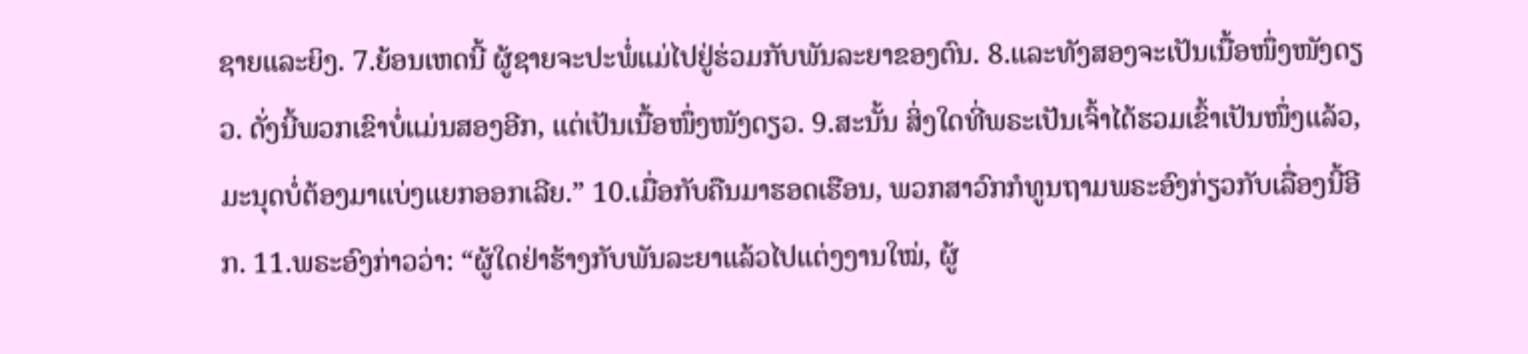ຊາຍແລະຍິງ. 7.ຍ້ອນເຫດນີ້ ຜູ້ຊາຍຈະປະພໍ່ແມ່ໄປຢູ່ຮ່ວມກັບພັນລະຍາຂອງຕົນ. 8.ແລະທັງສອງຈະເປັນເນື້ອໜຶ່ງໜັງດຽວ. ດັ່ງນີ້ພວກເຂົາບໍ່ແມ່ນສອງອີກ, ແຕ່ເປັນເນື້ອໜຶ່ງໜັງດຽວ. 9.ສະນັ້ນ ສິ່ງໃດທີ່ພຣະເປັນເຈົ້າໄດ້ຮວມເຂົ້າເປັນໜຶ່ງແລ້ວ, ມະນຸດບໍ່ຕ້ອງມາແບ່ງແຍກອອກເລີຍ.” 10.ເມື່ອກັບຄືນມາຮອດເຮືອນ, ພວກສາວົກກໍທູນຖາມພຣະອົງກ່ຽວກັບເລື່ອງນີ້ອີກ. 11.ພຣະອົງກ່າວວ່າ: “ຜູ້ໃດຢ່າຮ້າງກັບພັນລະຍາແລ້ວໄປແຕ່ງງານໃໝ່, ຜູ້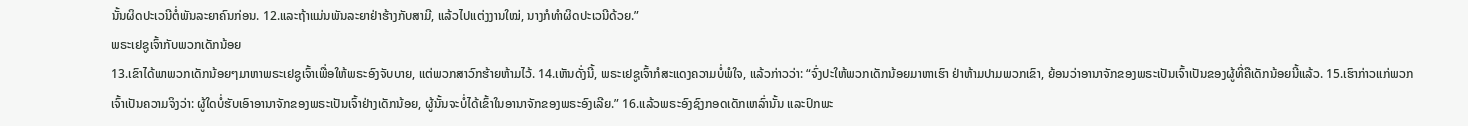ນັ້ນຜິດປະເວນີຕໍ່ພັນລະຍາຄົນກ່ອນ. 12.ແລະຖ້າແມ່ນພັນລະຍາຢ່າຮ້າງກັບສາມີ, ແລ້ວໄປແຕ່ງງານໃໝ່, ນາງກໍທຳຜິດປະເວນີດ້ວຍ.”
ພຣະເຢຊູເຈົ້າກັບພວກເດັກນ້ອຍ
13.ເຂົາໄດ້ພາພວກເດັກນ້ອຍໆມາຫາພຣະເຢຊູເຈົ້າເພື່ອໃຫ້ພຣະອົງຈັບບາຍ, ແຕ່ພວກສາວົກຮ້າຍຫ້າມໄວ້. 14.ເຫັນດັ່ງນີ້, ພຣະເຢຊູເຈົ້າກໍສະແດງຄວາມບໍ່ພໍໃຈ, ແລ້ວກ່າວວ່າ: “ຈົ່ງປະໃຫ້ພວກເດັກນ້ອຍມາຫາເຮົາ ຢ່າຫ້າມປາມພວກເຂົາ, ຍ້ອນວ່າອານາຈັກຂອງພຣະເປັນເຈົ້າເປັນຂອງຜູ້ທີ່ຄືເດັກນ້ອຍນີ້ແລ້ວ. 15.ເຮົາກ່າວແກ່ພວກເຈົ້າເປັນຄວາມຈິງວ່າ: ຜູ້ໃດບໍ່ຮັບເອົາອານາຈັກຂອງພຣະເປັນເຈົ້າຢ່າງເດັກນ້ອຍ, ຜູ້ນັ້ນຈະບໍ່ໄດ້ເຂົ້າໃນອານາຈັກຂອງພຣະອົງເລີຍ.” 16.ແລ້ວພຣະອົງຊົງກອດເດັກເຫລົ່ານັ້ນ ແລະປົກພະ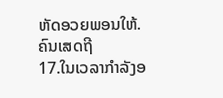ຫັດອວຍພອນໃຫ້.
ຄົນເສດຖີ
17.ໃນເວລາກຳລັງອ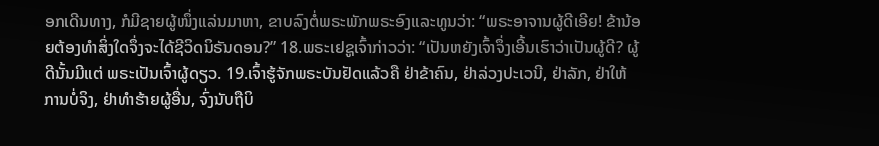ອກເດີນທາງ, ກໍມີຊາຍຜູ້ໜຶ່ງແລ່ນມາຫາ, ຂາບລົງຕໍ່ພຣະພັກພຣະອົງແລະທູນວ່າ: “ພຣະອາຈານຜູ້ດີເອີຍ! ຂ້ານ້ອຍຕ້ອງທຳສິ່ງໃດຈຶ່ງຈະໄດ້ຊີວິດນິຣັນດອນ?” 18.ພຣະເຢຊູເຈົ້າກ່າວວ່າ: “ເປັນຫຍັງເຈົ້າຈຶ່ງເອີ້ນເຮົາວ່າເປັນຜູ້ດີ? ຜູ້ດີນັ້ນມີແຕ່ ພຣະເປັນເຈົ້າຜູ້ດຽວ. 19.ເຈົ້າຮູ້ຈັກພຣະບັນຢັດແລ້ວຄື ຢ່າຂ້າຄົນ, ຢ່າລ່ວງປະເວນີ, ຢ່າລັກ, ຢ່າໃຫ້ການບໍ່ຈິງ, ຢ່າທຳຮ້າຍຜູ້ອື່ນ, ຈົ່ງນັບຖືບິ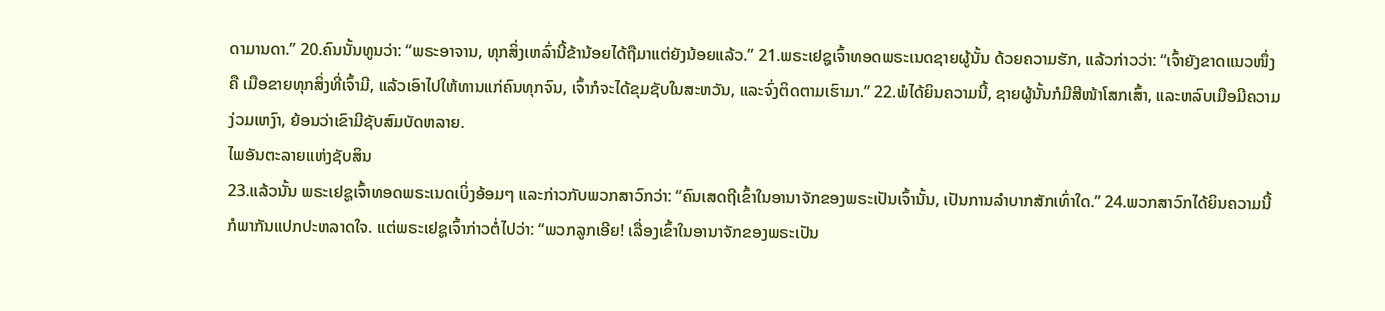ດາມານດາ.” 20.ຄົນນັ້ນທູນວ່າ: “ພຣະອາຈານ, ທຸກສິ່ງເຫລົ່ານີ້ຂ້ານ້ອຍໄດ້ຖືມາແຕ່ຍັງນ້ອຍແລ້ວ.” 21.ພຣະເຢຊູເຈົ້າທອດພຣະເນດຊາຍຜູ້ນັ້ນ ດ້ວຍຄວາມຮັກ, ແລ້ວກ່າວວ່າ: “ເຈົ້າຍັງຂາດແນວໜຶ່ງຄື ເມືອຂາຍທຸກສິ່ງທີ່ເຈົ້າມີ, ແລ້ວເອົາໄປໃຫ້ທານແກ່ຄົນທຸກຈົນ, ເຈົ້າກໍຈະໄດ້ຂຸມຊັບໃນສະຫວັນ, ແລະຈົ່ງຕິດຕາມເຮົາມາ.” 22.ພໍໄດ້ຍິນຄວາມນີ້, ຊາຍຜູ້ນັ້ນກໍມີສີໜ້າໂສກເສົ້າ, ແລະຫລົບເມືອມີຄວາມງ່ວມເຫງົາ, ຍ້ອນວ່າເຂົາມີຊັບສົມບັດຫລາຍ.
ໄພອັນຕະລາຍແຫ່ງຊັບສິນ
23.ແລ້ວນັ້ນ ພຣະເຢຊູເຈົ້າທອດພຣະເນດເບິ່ງອ້ອມໆ ແລະກ່າວກັບພວກສາວົກວ່າ: “ຄົນເສດຖີເຂົ້າໃນອານາຈັກຂອງພຣະເປັນເຈົ້ານັ້ນ, ເປັນການລຳບາກສັກເທົ່າໃດ.” 24.ພວກສາວົກໄດ້ຍິນຄວາມນີ້ກໍພາກັນແປກປະຫລາດໃຈ. ແຕ່ພຣະເຢຊູເຈົ້າກ່າວຕໍ່ໄປວ່າ: “ພວກລູກເອີຍ! ເລື່ອງເຂົ້າໃນອານາຈັກຂອງພຣະເປັນ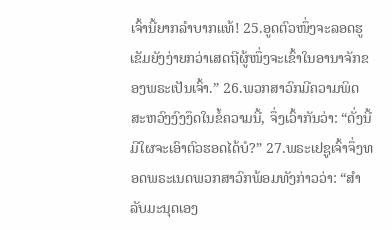ເຈົ້ານີ້ຍາກລຳບາກແທ້! 25.ອູດຕົວໜຶ່ງຈະລອດຮູເຂັມຍັງງ່າຍກວ່າເສດຖີຜູ້ໜຶ່ງຈະເຂົ້າໃນອານາຈັກຂອງພຣະເປັນເຈົ້າ.” 26.ພວກສາວົກມີຄວາມພິດສະຫວົງງົງງຶດໃນຂໍ້ຄວາມນີ້, ຈຶ່ງເວົ້າກັນວ່າ: “ດັ່ງນີ້ ມີໃຜຈະເອົາຕົວຮອດໄດ້ບໍ?” 27.ພຣະເຢຊູເຈົ້າຈຶ່ງທອດພຣະເນດພວກສາວົກພ້ອມທັງກ່າວວ່າ: “ສຳລັບມະນຸດເອງ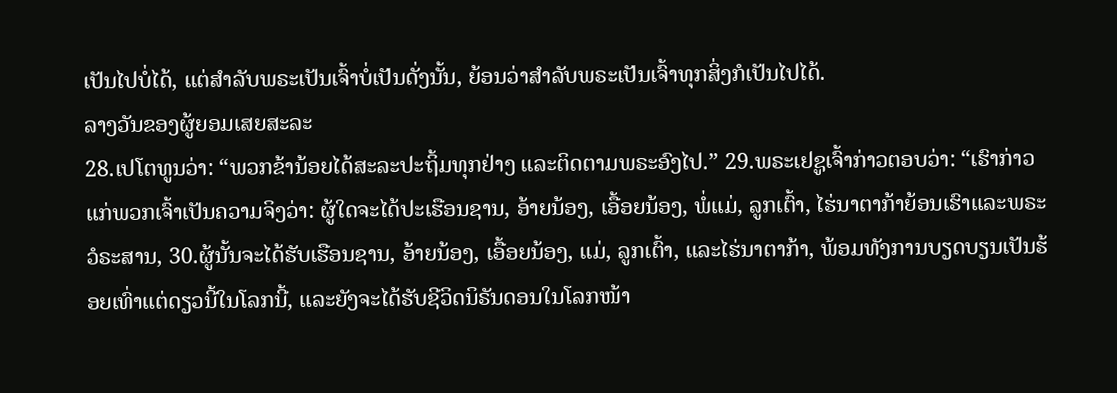ເປັນໄປບໍ່ໄດ້, ແຕ່ສຳລັບພຣະເປັນເຈົ້າບໍ່ເປັນດັ່ງນັ້ນ, ຍ້ອນວ່າສຳລັບພຣະເປັນເຈົ້າທຸກສິ່ງກໍເປັນໄປໄດ້.
ລາງວັນຂອງຜູ້ຍອມເສຍສະລະ
28.ເປໂຕທູນວ່າ: “ພວກຂ້ານ້ອຍໄດ້ສະລະປະຖິ້ມທຸກຢ່າງ ແລະຕິດຕາມພຣະອົງໄປ.” 29.ພຣະເຢຊູເຈົ້າກ່າວຕອບວ່າ: “ເຮົາກ່າວແກ່ພວກເຈົ້າເປັນຄວາມຈິງວ່າ: ຜູ້ໃດຈະໄດ້ປະເຮືອນຊານ, ອ້າຍນ້ອງ, ເອື້ອຍນ້ອງ, ພໍ່ແມ່, ລູກເຕົ້າ, ໄຮ່ນາຕາກ້າຍ້ອນເຮົາແລະພຣະວໍຣະສານ, 30.ຜູ້ນັ້ນຈະໄດ້ຮັບເຮືອນຊານ, ອ້າຍນ້ອງ, ເອື້ອຍນ້ອງ, ແມ່, ລູກເຕົ້າ, ແລະໄຮ່ນາຕາກ້າ, ພ້ອມທັງການບຽດບຽນເປັນຮ້ອຍເທົ່າແຕ່ດຽວນີ້ໃນໂລກນີ້, ແລະຍັງຈະໄດ້ຮັບຊີວິດນິຣັນດອນໃນໂລກໜ້າ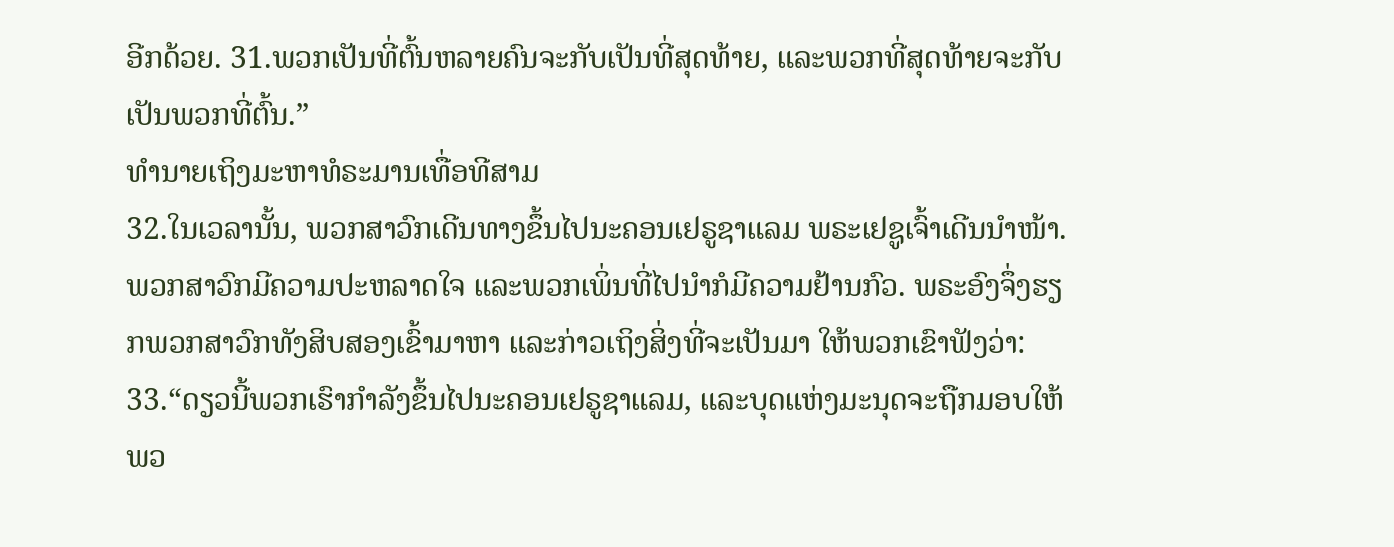ອີກດ້ວຍ. 31.ພວກເປັນທີ່ຕົ້ນຫລາຍຄົນຈະກັບເປັນທີ່ສຸດທ້າຍ, ແລະພວກທີ່ສຸດທ້າຍຈະກັບເປັນພວກທີ່ຕົ້ນ.”
ທຳນາຍເຖິງມະຫາທໍຣະມານເທື່ອທີສາມ
32.ໃນເວລານັ້ນ, ພວກສາວົກເດີນທາງຂຶ້ນໄປນະຄອນເຢຣູຊາແລມ ພຣະເຢຊູເຈົ້າເດີນນຳໜ້າ. ພວກສາວົກມີຄວາມປະຫລາດໃຈ ແລະພວກເພິ່ນທີ່ໄປນຳກໍມີຄວາມຢ້ານກົວ. ພຣະອົງຈຶ່ງຮຽກພວກສາວົກທັງສິບສອງເຂົ້າມາຫາ ແລະກ່າວເຖິງສິ່ງທີ່ຈະເປັນມາ ໃຫ້ພວກເຂົາຟັງວ່າ: 33.“ດຽວນີ້ພວກເຮົາກຳລັງຂຶ້ນໄປນະຄອນເຢຣູຊາແລມ, ແລະບຸດແຫ່ງມະນຸດຈະຖືກມອບໃຫ້ພວ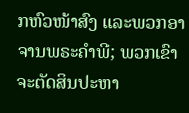ກຫົວໜ້າສົງ ແລະພວກອາຈານພຣະຄຳພີ; ພວກເຂົາຈະຕັດສິນປະຫາ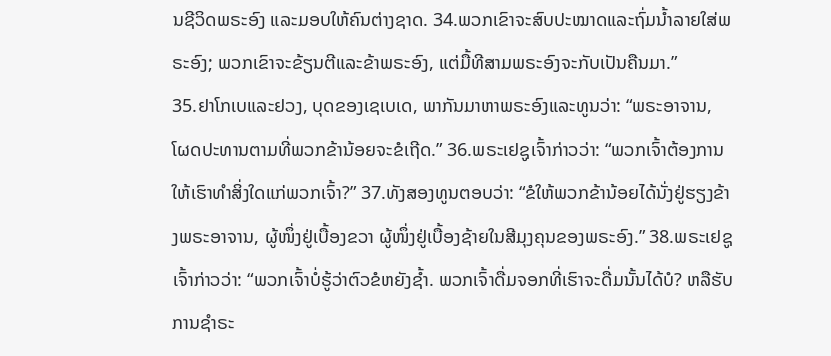ນຊີວິດພຣະອົງ ແລະມອບໃຫ້ຄົນຕ່າງຊາດ. 34.ພວກເຂົາຈະສົບປະໝາດແລະຖົ່ມນ້ຳລາຍໃສ່ພຣະອົງ; ພວກເຂົາຈະຂ້ຽນຕີແລະຂ້າພຣະອົງ, ແຕ່ມື້ທີສາມພຣະອົງຈະກັບເປັນຄືນມາ.”
35.ຢາໂກເບແລະຢວງ, ບຸດຂອງເຊເບເດ, ພາກັນມາຫາພຣະອົງແລະທູນວ່າ: “ພຣະອາຈານ, ໂຜດປະທານຕາມທີ່ພວກຂ້ານ້ອຍຈະຂໍເຖີດ.” 36.ພຣະເຢຊູເຈົ້າກ່າວວ່າ: “ພວກເຈົ້າຕ້ອງການໃຫ້ເຮົາທຳສິ່ງໃດແກ່ພວກເຈົ້າ?” 37.ທັງສອງທູນຕອບວ່າ: “ຂໍໃຫ້ພວກຂ້ານ້ອຍໄດ້ນັ່ງຢູ່ຮຽງຂ້າງພຣະອາຈານ, ຜູ້ໜຶ່ງຢູ່ເບື້ອງຂວາ ຜູ້ໜຶ່ງຢູ່ເບື້ອງຊ້າຍໃນສີມຸງຄຸນຂອງພຣະອົງ.” 38.ພຣະເຢຊູເຈົ້າກ່າວວ່າ: “ພວກເຈົ້າບໍ່ຮູ້ວ່າຕົວຂໍຫຍັງຊ້ຳ. ພວກເຈົ້າດື່ມຈອກທີ່ເຮົາຈະດື່ມນັ້ນໄດ້ບໍ? ຫລືຮັບການຊຳຣະ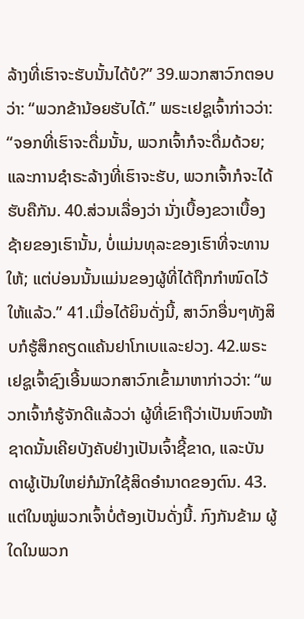ລ້າງທີ່ເຮົາຈະຮັບນັ້ນໄດ້ບໍ?” 39.ພວກສາວົກຕອບວ່າ: “ພວກຂ້ານ້ອຍຮັບໄດ້.” ພຣະເຢຊູເຈົ້າກ່າວວ່າ: “ຈອກທີ່ເຮົາຈະດື່ມນັ້ນ, ພວກເຈົ້າກໍຈະດື່ມດ້ວຍ; ແລະການຊຳຣະລ້າງທີ່ເຮົາຈະຮັບ, ພວກເຈົ້າກໍຈະໄດ້ຮັບຄືກັນ. 40.ສ່ວນເລື່ອງວ່າ ນັ່ງເບື້ອງຂວາເບື້ອງຊ້າຍຂອງເຮົານັ້ນ, ບໍ່ແມ່ນທຸລະຂອງເຮົາທີ່ຈະທານໃຫ້; ແຕ່ບ່ອນນັ້ນແມ່ນຂອງຜູ້ທີ່ໄດ້ຖືກກຳໜົດໄວ້ໃຫ້ແລ້ວ.” 41.ເມື່ອໄດ້ຍິນດັ່ງນີ້, ສາວົກອື່ນໆທັງສິບກໍຮູ້ສຶກຄຽດແຄ້ນຢາໂກເບແລະຢວງ. 42.ພຣະເຢຊູເຈົ້າຊົງເອີ້ນພວກສາວົກເຂົ້າມາຫາກ່າວວ່າ: “ພວກເຈົ້າກໍຮູ້ຈັກດີແລ້ວວ່າ ຜູ້ທີ່ເຂົາຖືວ່າເປັນຫົວໜ້າຊາດນັ້ນເຄີຍບັງຄັບຢ່າງເປັນເຈົ້າຊີ້ຂາດ, ແລະບັນດາຜູ້ເປັນໃຫຍ່ກໍມັກໃຊ້ສິດອຳນາດຂອງຕົນ. 43.ແຕ່ໃນໝູ່ພວກເຈົ້າບໍ່ຕ້ອງເປັນດັ່ງນີ້. ກົງກັນຂ້າມ ຜູ້ໃດໃນພວກ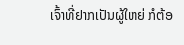ເຈົ້າທີ່ຢາກເປັນຜູ້ໃຫຍ່ ກໍຕ້ອ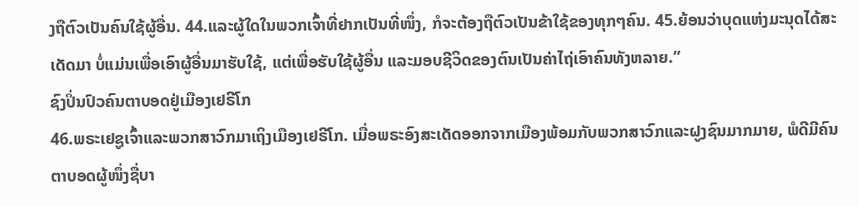ງຖືຕົວເປັນຄົນໃຊ້ຜູ້ອື່ນ. 44.ແລະຜູ້ໃດໃນພວກເຈົ້າທີ່ຢາກເປັນທີ່ໜຶ່ງ, ກໍຈະຕ້ອງຖືຕົວເປັນຂ້າໃຊ້ຂອງທຸກໆຄົນ. 45.ຍ້ອນວ່າບຸດແຫ່ງມະນຸດໄດ້ສະເດັດມາ ບໍ່ແມ່ນເພື່ອເອົາຜູ້ອື່ນມາຮັບໃຊ້, ແຕ່ເພື່ອຮັບໃຊ້ຜູ້ອື່ນ ແລະມອບຊີວິດຂອງຕົນເປັນຄ່າໄຖ່ເອົາຄົນທັງຫລາຍ.”
ຊົງປິ່ນປົວຄົນຕາບອດຢູ່ເມືອງເຢຣີໂກ
46.ພຣະເຢຊູເຈົ້າແລະພວກສາວົກມາເຖິງເມືອງເຢຣີໂກ. ເມື່ອພຣະອົງສະເດັດອອກຈາກເມືອງພ້ອມກັບພວກສາວົກແລະຝູງຊົນມາກມາຍ, ພໍດີມີຄົນຕາບອດຜູ້ໜຶ່ງຊື່ບາ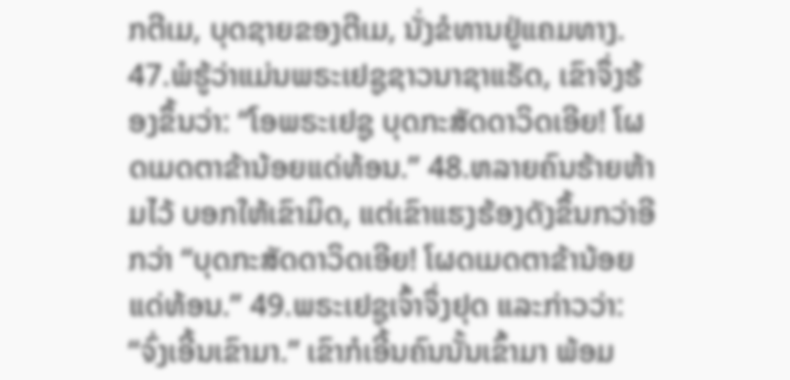ກຕີເມ, ບຸດຊາຍຂອງຕີເມ, ນັ່ງຂໍທານຢູ່ແຄມທາງ. 47.ພໍຮູ້ວ່າແມ່ນພຣະເຢຊູຊາວນາຊາແຣັດ, ເຂົາຈຶ່ງຮ້ອງຂຶ້ນວ່າ: “ໂອພຣະເຢຊູ ບຸດກະສັດດາວິດເອີຍ! ໂຜດເມດຕາຂ້ານ້ອຍແດ່ທ້ອນ.” 48.ຫລາຍຄົນຮ້າຍຫ້າມໄວ້ ບອກໃຫ້ເຂົາມິດ, ແຕ່ເຂົາແຮງຮ້ອງດັງຂຶ້ນກວ່າອີກວ່າ “ບຸດກະສັດດາວິດເອີຍ! ໂຜດເມດຕາຂ້ານ້ອຍແດ່ທ້ອນ.” 49.ພຣະເຢຊູເຈົ້າຈຶ່ງຢຸດ ແລະກ່າວວ່າ: “ຈົ່ງເອີ້ນເຂົາມາ.” ເຂົາກໍເອີ້ນຄົນນັ້ນເຂົ້າມາ ພ້ອມ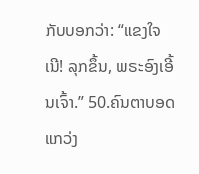ກັບບອກວ່າ: “ແຂງໃຈເນີ! ລຸກຂຶ້ນ, ພຣະອົງເອີ້ນເຈົ້າ.” 50.ຄົນຕາບອດແກວ່ງ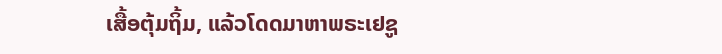ເສື້ອຕຸ້ມຖິ້ມ, ແລ້ວໂດດມາຫາພຣະເຢຊູ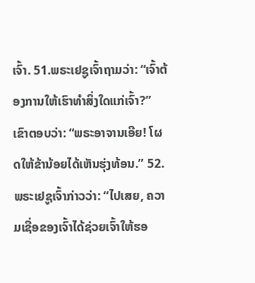ເຈົ້າ. 51.ພຣະເຢຊູເຈົ້າຖາມວ່າ: “ເຈົ້າຕ້ອງການໃຫ້ເຮົາທຳສິ່ງໃດແກ່ເຈົ້າ?” ເຂົາຕອບວ່າ: “ພຣະອາຈານເອີຍ! ໂຜດໃຫ້ຂ້ານ້ອຍໄດ້ເຫັນຮຸ່ງທ້ອນ.” 52.ພຣະເຢຊູເຈົ້າກ່າວວ່າ: “ໄປເສຍ, ຄວາມເຊື່ອຂອງເຈົ້າໄດ້ຊ່ວຍເຈົ້າໃຫ້ຮອ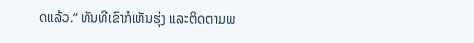ດແລ້ວ.” ທັນທີເຂົາກໍເຫັນຮຸ່ງ ແລະຕິດຕາມພ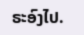ຣະອົງໄປ.